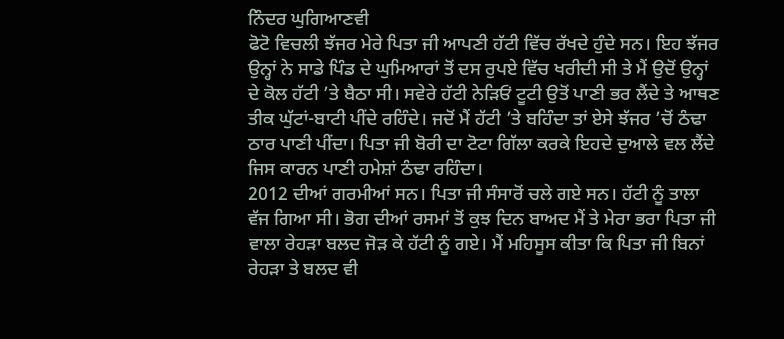ਨਿੰਦਰ ਘੁਗਿਆਣਵੀ
ਫੋਟੋ ਵਿਚਲੀ ਝੱਜਰ ਮੇਰੇ ਪਿਤਾ ਜੀ ਆਪਣੀ ਹੱਟੀ ਵਿੱਚ ਰੱਖਦੇ ਹੁੰਦੇ ਸਨ। ਇਹ ਝੱਜਰ ਉਨ੍ਹਾਂ ਨੇ ਸਾਡੇ ਪਿੰਡ ਦੇ ਘੁਮਿਆਰਾਂ ਤੋਂ ਦਸ ਰੁਪਏ ਵਿੱਚ ਖਰੀਦੀ ਸੀ ਤੇ ਮੈਂ ਉਦੋਂ ਉਨ੍ਹਾਂ ਦੇ ਕੋਲ ਹੱਟੀ ’ਤੇ ਬੈਠਾ ਸੀ। ਸਵੇਰੇ ਹੱਟੀ ਨੇੜਿਓਂ ਟੂਟੀ ਉਤੋਂ ਪਾਣੀ ਭਰ ਲੈਂਦੇ ਤੇ ਆਥਣ ਤੀਕ ਘੁੱਟਾਂ-ਬਾਟੀ ਪੀਂਦੇ ਰਹਿੰਦੇ। ਜਦੋਂ ਮੈਂ ਹੱਟੀ ’ਤੇ ਬਹਿੰਦਾ ਤਾਂ ਏਸੇ ਝੱਜਰ ’ਚੋਂ ਠੰਢਾ ਠਾਰ ਪਾਣੀ ਪੀਂਦਾ। ਪਿਤਾ ਜੀ ਬੋਰੀ ਦਾ ਟੋਟਾ ਗਿੱਲਾ ਕਰਕੇ ਇਹਦੇ ਦੁਆਲੇ ਵਲ ਲੈਂਦੇ ਜਿਸ ਕਾਰਨ ਪਾਣੀ ਹਮੇਸ਼ਾਂ ਠੰਢਾ ਰਹਿੰਦਾ।
2012 ਦੀਆਂ ਗਰਮੀਆਂ ਸਨ। ਪਿਤਾ ਜੀ ਸੰਸਾਰੋਂ ਚਲੇ ਗਏ ਸਨ। ਹੱਟੀ ਨੂੰ ਤਾਲਾ ਵੱਜ ਗਿਆ ਸੀ। ਭੋਗ ਦੀਆਂ ਰਸਮਾਂ ਤੋਂ ਕੁਝ ਦਿਨ ਬਾਅਦ ਮੈਂ ਤੇ ਮੇਰਾ ਭਰਾ ਪਿਤਾ ਜੀ ਵਾਲਾ ਰੇਹੜਾ ਬਲਦ ਜੋੜ ਕੇ ਹੱਟੀ ਨੂੰ ਗਏ। ਮੈਂ ਮਹਿਸੂਸ ਕੀਤਾ ਕਿ ਪਿਤਾ ਜੀ ਬਿਨਾਂ ਰੇਹੜਾ ਤੇ ਬਲਦ ਵੀ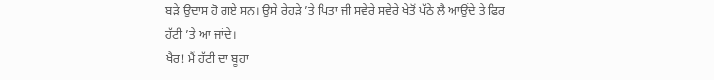ਬੜੇ ਉਦਾਸ ਹੋ ਗਏ ਸਨ। ਉਸੇ ਰੇਹੜੇ ’ਤੇ ਪਿਤਾ ਜੀ ਸਵੇਰੇ ਸਵੇਰੇ ਖੇਤੋਂ ਪੱਠੇ ਲੈ ਆਉਂਦੇ ਤੇ ਫਿਰ ਹੱਟੀ ’ਤੇ ਆ ਜਾਂਦੇ।
ਖੈਰ! ਮੈਂ ਹੱਟੀ ਦਾ ਬੂਹਾ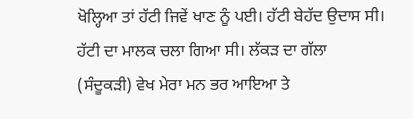ਖੋਲ੍ਹਿਆ ਤਾਂ ਹੱਟੀ ਜਿਵੇਂ ਖਾਣ ਨੂੰ ਪਈ। ਹੱਟੀ ਬੇਹੱਦ ਉਦਾਸ ਸੀ। ਹੱਟੀ ਦਾ ਮਾਲਕ ਚਲਾ ਗਿਆ ਸੀ। ਲੱਕੜ ਦਾ ਗੱਲਾ (ਸੰਦੂਕੜੀ) ਵੇਖ ਮੇਰਾ ਮਨ ਭਰ ਆਇਆ ਤੇ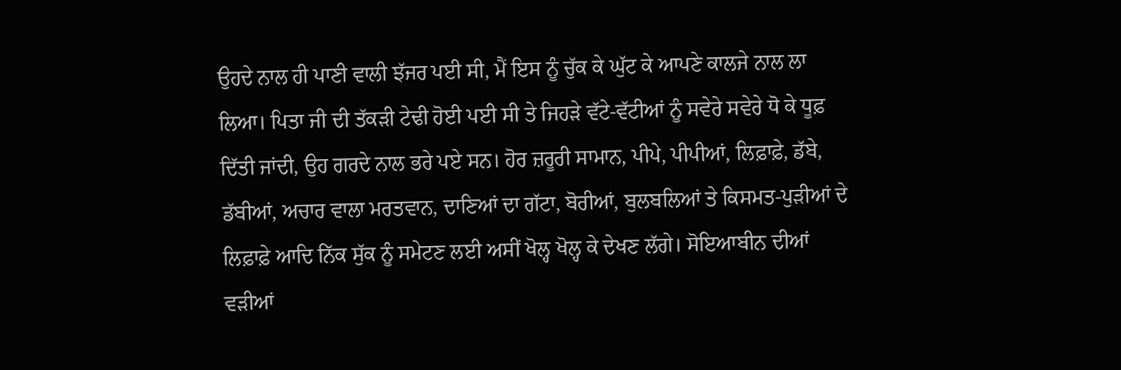ਉਹਦੇ ਨਾਲ ਹੀ ਪਾਣੀ ਵਾਲੀ ਝੱਜਰ ਪਈ ਸੀ, ਮੈਂ ਇਸ ਨੂੰ ਚੁੱਕ ਕੇ ਘੁੱਟ ਕੇ ਆਪਣੇ ਕਾਲਜੇ ਨਾਲ ਲਾ ਲਿਆ। ਪਿਤਾ ਜੀ ਦੀ ਤੱਕੜੀ ਟੇਢੀ ਹੋਈ ਪਈ ਸੀ ਤੇ ਜਿਹੜੇ ਵੱਟੇ-ਵੱਟੀਆਂ ਨੂੰ ਸਵੇਰੇ ਸਵੇਰੇ ਧੋ ਕੇ ਧੂਫ਼ ਦਿੱਤੀ ਜਾਂਦੀ, ਉਹ ਗਰਦੇ ਨਾਲ ਭਰੇ ਪਏ ਸਨ। ਹੋਰ ਜ਼ਰੂਰੀ ਸਾਮਾਨ, ਪੀਪੇ, ਪੀਪੀਆਂ, ਲਿਫ਼ਾਫ਼ੇ, ਡੱਬੇ, ਡੱਬੀਆਂ, ਅਚਾਰ ਵਾਲਾ ਮਰਤਵਾਨ, ਦਾਣਿਆਂ ਦਾ ਗੱਟਾ, ਬੋਰੀਆਂ, ਬੁਲਬਲਿਆਂ ਤੇ ਕਿਸਮਤ-ਪੁੜੀਆਂ ਦੇ ਲਿਫ਼ਾਫ਼ੇ ਆਦਿ ਨਿੱਕ ਸੁੱਕ ਨੂੰ ਸਮੇਟਣ ਲਈ ਅਸੀਂ ਖੋਲ੍ਹ ਖੋਲ੍ਹ ਕੇ ਦੇਖਣ ਲੱਗੇ। ਸੋਇਆਬੀਨ ਦੀਆਂ ਵੜੀਆਂ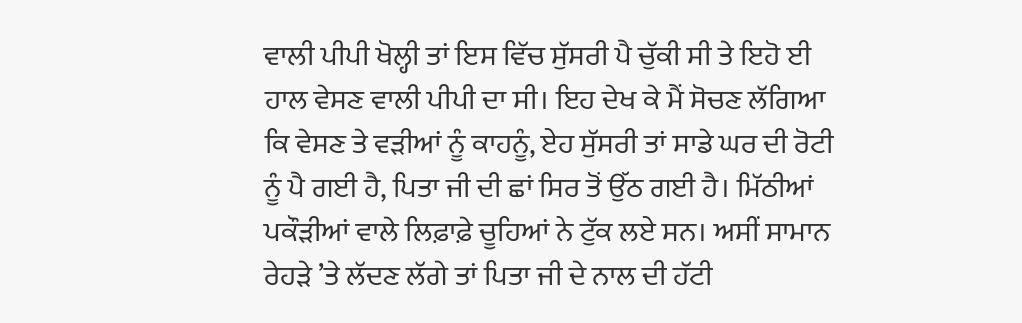ਵਾਲੀ ਪੀਪੀ ਖੋਲ੍ਹੀ ਤਾਂ ਇਸ ਵਿੱਚ ਸੁੱਸਰੀ ਪੈ ਚੁੱਕੀ ਸੀ ਤੇ ਇਹੋ ਈ ਹਾਲ ਵੇਸਣ ਵਾਲੀ ਪੀਪੀ ਦਾ ਸੀ। ਇਹ ਦੇਖ ਕੇ ਮੈਂ ਸੋਚਣ ਲੱਗਿਆ ਕਿ ਵੇਸਣ ਤੇ ਵੜੀਆਂ ਨੂੰ ਕਾਹਨੂੰ, ਏਹ ਸੁੱਸਰੀ ਤਾਂ ਸਾਡੇ ਘਰ ਦੀ ਰੋਟੀ ਨੂੰ ਪੈ ਗਈ ਹੈ, ਪਿਤਾ ਜੀ ਦੀ ਛਾਂ ਸਿਰ ਤੋਂ ਉੱਠ ਗਈ ਹੈ। ਮਿੱਠੀਆਂ ਪਕੌੜੀਆਂ ਵਾਲੇ ਲਿਫ਼ਾਫ਼ੇ ਚੂਹਿਆਂ ਨੇ ਟੁੱਕ ਲਏ ਸਨ। ਅਸੀਂ ਸਾਮਾਨ ਰੇਹੜੇ ’ਤੇ ਲੱਦਣ ਲੱਗੇ ਤਾਂ ਪਿਤਾ ਜੀ ਦੇ ਨਾਲ ਦੀ ਹੱਟੀ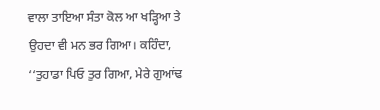ਵਾਲਾ ਤਾਇਆ ਸੰਤਾ ਕੋਲ ਆ ਖੜ੍ਹਿਆ ਤੇ ਉਹਦਾ ਵੀ ਮਨ ਭਰ ਗਿਆ। ਕਹਿੰਦਾ, ‘‘ਤੁਹਾਡਾ ਪਿਓ ਤੁਰ ਗਿਆ, ਮੇਰੇ ਗੁਆਂਢ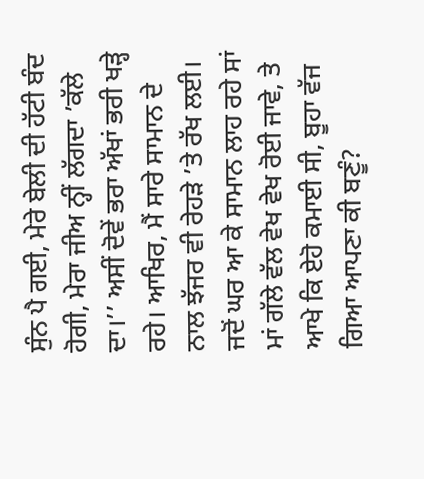ਸੁੰਨ ਪੈ ਗਈ, ਮੇਰੇ ਬੇਲੀ ਦੀ ਹੱਟੀ ਬੰਦ ਹੋਗੀ, ਮੇਰਾ ਜੀਅ ਨ੍ਹੀਂ ਲੱਗਦਾ ’ਕੱਲੇ ਦਾ।’’ ਅਸੀਂ ਦੋਵੇਂ ਭਰਾ ਅੱਖਾਂ ਭਰੀ ਖੜ੍ਹੇ ਰਹੇ। ਆਖਿਰ, ਮੈਂ ਸਾਰੇ ਸਾਮਾਨ ਦੇ ਨਾਲ ਝੱਜਰ ਵੀ ਰੇਹੜੇ ’ਤੇ ਰੱਖ ਲਈ। ਜਦੋਂ ਘਰ ਆ ਕੇ ਸਾਮਾਨ ਲਾਹ ਰਹੇ ਸਾਂ ਮਾਂ ਗੱਲੇ ਵੱਲ ਵੇਖ ਵੇਖ ਰੋਈ ਜਾਵੇ, ਤੇ ਆਖੇ ਕਿ ਏਹੋ ਕਮਾਈ ਸੀ, ਬੂਹਾ ਵੱਜ ਗਿਆ ਆਪਣਾ ਕੀ ਬਣੂੰ?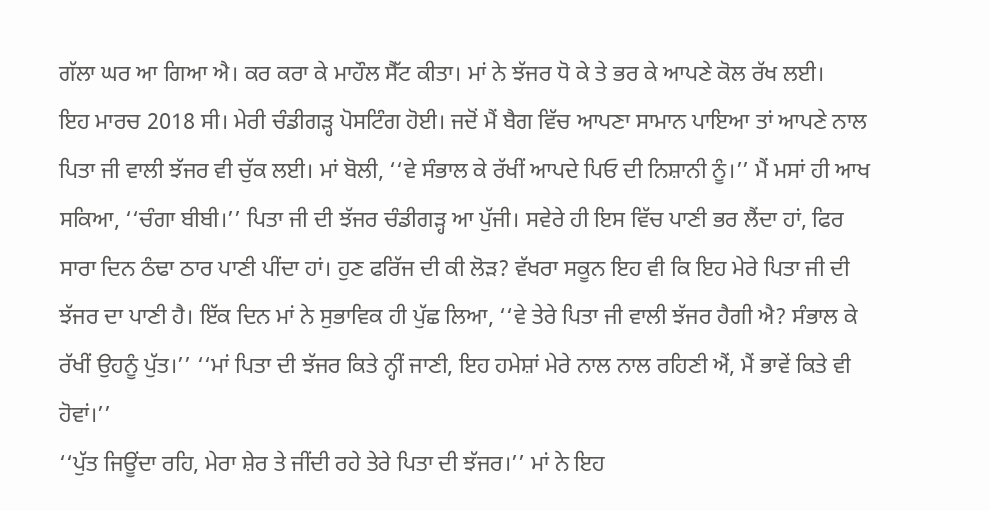ਗੱਲਾ ਘਰ ਆ ਗਿਆ ਐ। ਕਰ ਕਰਾ ਕੇ ਮਾਹੌਲ ਸੈੱਟ ਕੀਤਾ। ਮਾਂ ਨੇ ਝੱਜਰ ਧੋ ਕੇ ਤੇ ਭਰ ਕੇ ਆਪਣੇ ਕੋਲ ਰੱਖ ਲਈ।
ਇਹ ਮਾਰਚ 2018 ਸੀ। ਮੇਰੀ ਚੰਡੀਗੜ੍ਹ ਪੋਸਟਿੰਗ ਹੋਈ। ਜਦੋਂ ਮੈਂ ਬੈਗ ਵਿੱਚ ਆਪਣਾ ਸਾਮਾਨ ਪਾਇਆ ਤਾਂ ਆਪਣੇ ਨਾਲ ਪਿਤਾ ਜੀ ਵਾਲੀ ਝੱਜਰ ਵੀ ਚੁੱਕ ਲਈ। ਮਾਂ ਬੋਲੀ, ‘‘ਵੇ ਸੰਭਾਲ ਕੇ ਰੱਖੀਂ ਆਪਦੇ ਪਿਓ ਦੀ ਨਿਸ਼ਾਨੀ ਨੂੰ।’’ ਮੈਂ ਮਸਾਂ ਹੀ ਆਖ ਸਕਿਆ, ‘‘ਚੰਗਾ ਬੀਬੀ।’’ ਪਿਤਾ ਜੀ ਦੀ ਝੱਜਰ ਚੰਡੀਗੜ੍ਹ ਆ ਪੁੱਜੀ। ਸਵੇਰੇ ਹੀ ਇਸ ਵਿੱਚ ਪਾਣੀ ਭਰ ਲੈਂਦਾ ਹਾਂ, ਫਿਰ ਸਾਰਾ ਦਿਨ ਠੰਢਾ ਠਾਰ ਪਾਣੀ ਪੀਂਦਾ ਹਾਂ। ਹੁਣ ਫਰਿੱਜ ਦੀ ਕੀ ਲੋੜ? ਵੱਖਰਾ ਸਕੂਨ ਇਹ ਵੀ ਕਿ ਇਹ ਮੇਰੇ ਪਿਤਾ ਜੀ ਦੀ ਝੱਜਰ ਦਾ ਪਾਣੀ ਹੈ। ਇੱਕ ਦਿਨ ਮਾਂ ਨੇ ਸੁਭਾਵਿਕ ਹੀ ਪੁੱਛ ਲਿਆ, ‘‘ਵੇ ਤੇਰੇ ਪਿਤਾ ਜੀ ਵਾਲੀ ਝੱਜਰ ਹੈਗੀ ਐ? ਸੰਭਾਲ ਕੇ ਰੱਖੀਂ ਉਹਨੂੰ ਪੁੱਤ।’’ ‘‘ਮਾਂ ਪਿਤਾ ਦੀ ਝੱਜਰ ਕਿਤੇ ਨ੍ਹੀਂ ਜਾਣੀ, ਇਹ ਹਮੇਸ਼ਾਂ ਮੇਰੇ ਨਾਲ ਨਾਲ ਰਹਿਣੀ ਐਂ, ਮੈਂ ਭਾਵੇਂ ਕਿਤੇ ਵੀ ਹੋਵਾਂ।’’
‘‘ਪੁੱਤ ਜਿਊਂਦਾ ਰਹਿ, ਮੇਰਾ ਸ਼ੇਰ ਤੇ ਜੀਂਦੀ ਰਹੇ ਤੇਰੇ ਪਿਤਾ ਦੀ ਝੱਜਰ।’’ ਮਾਂ ਨੇ ਇਹ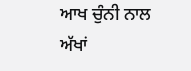ਆਖ ਚੁੰਨੀ ਨਾਲ ਅੱਖਾਂ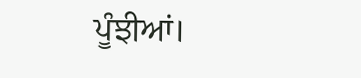ਪੂੰਝੀਆਂ।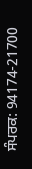ਸੰਪਰਕ: 94174-21700